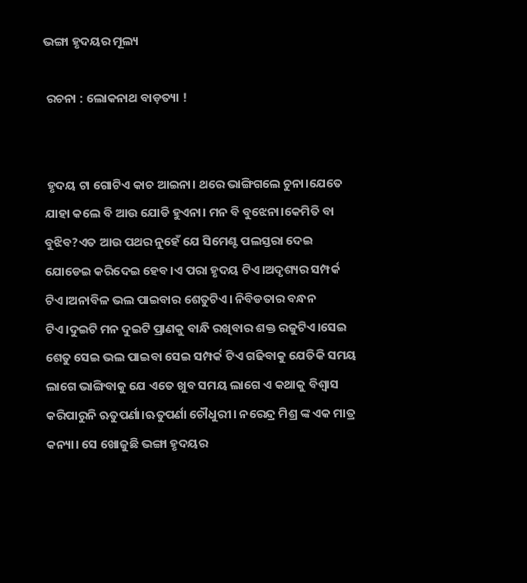ଭଙ୍ଗା ହୃଦୟର ମୂଲ୍ୟ

 ରଚନା : ଲୋକନାଥ ବାଡ଼ତ୍ୟା !


 ହୃଦୟ ଟା ଗୋଟିଏ କାଚ ଆଇନା। ଥରେ ଭାଙ୍ଗିଗଲେ ଚୁନା।ଯେତେ ଯାହା କଲେ ବି ଆଉ ଯୋଡି ହୁଏନା। ମନ ବି ବୁଝେନା।କେମିତି ବା ବୁଝିବ?ଏତ ଆଉ ପଥର ନୁହେଁ ଯେ ସିମେଣ୍ଟ ପଲସ୍ତରା ଦେଇ ଯୋଡେଇ କରିଦେଇ ହେବ।ଏ ପରା ହୃଦୟ ଟିଏ।ଅଦୃଶ୍ୟର ସମ୍ପର୍କ ଟିଏ।ଅନାବିଳ ଭଲ ପାଇବାର ଶେତୁଟିଏ। ନିବିଡତାର ବନ୍ଧନ ଟିଏ।ଦୁଇଟି ମନ ଦୁଇଟି ପ୍ରାଣକୁ ବାନ୍ଧି ରଖିବାର ଶକ୍ତ ରଜୁଟିଏ।ସେଇ ଶେତୁ ସେଇ ଭଲ ପାଇବା ସେଇ ସମ୍ପର୍କ ଟିଏ ଗଢିବାକୁ ଯେତିକି ସମୟ ଲାଗେ ଭାଙ୍ଗିବାକୁ ଯେ ଏତେ ଖୁବ ସମୟ ଲାଗେ ଏ କଥାକୁ ବିଶ୍ୱାସ କରିପାରୁନି ଋତୁପର୍ଣା।ଋତୁପର୍ଣା ଚୌଧୁରୀ। ନରେନ୍ଦ୍ର ମିଶ୍ର ଙ୍କ ଏକ ମାତ୍ର କନ୍ୟା। ସେ ଖୋଜୁଛି ଭଙ୍ଗା ହୃଦୟର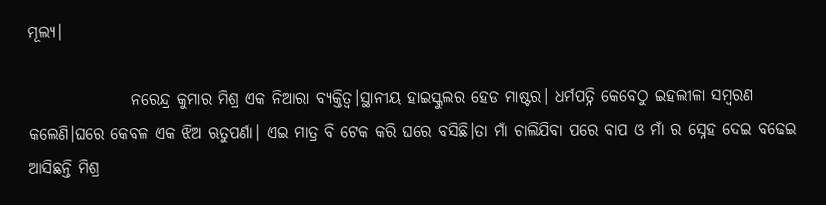ମୂଲ୍ୟ।

                ନରେନ୍ଦ୍ର କୁମାର ମିଶ୍ର ଏକ ନିଆରା ବ୍ୟକ୍ତିତ୍ବ।ସ୍ଥାନୀୟ ହାଇସ୍କୁଲର ହେଡ ମାଷ୍ଟର। ଧର୍ମପତ୍ନି କେବେଠୁ ଇହଲୀଳା ସମ୍ବରଣ କଲେଣି।ଘରେ କେବଳ ଏକ ଝିଅ ଋତୁପର୍ଣା। ଏଇ ମାତ୍ର ବି ଟେକ କରି ଘରେ ବସିଛି।ତା ମାଁ ଚାଲିଯିବା ପରେ ବାପ ଓ ମାଁ ର ସ୍ନେହ ଦେଇ ବଢେଇ ଆସିଛନ୍ତି ମିଶ୍ର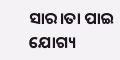ସାର।ତା ପାଇ ଯୋଗ୍ୟ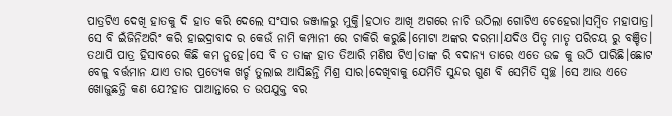ପାତ୍ରଟିଏ ଦେଖି ହାତକୁ ଦି ହାତ କରି ଦେଲେ ସଂସାର ଜଞ୍ଜାଳରୁ ମୁକ୍ତି।ହଠାତ ଆଖି ଅଗରେ ନାଚି ଉଠିଲା ଗୋଟିଏ ଚେହେରା।ସମ୍ବିତ ମହାପାତ୍ର। ସେ ବି ଇଁଜିନିଅରିଂ କରି ହାଇଦ୍ରାବାଦ ର କେଉଁ ନାମି କମ୍ପାନୀ ରେ ଚାକିରି କରୁଛି।ମୋଟା ଅଙ୍କର ଦରମା।ଯଦିଓ ପିତୃ ମାତୃ ପରିଚୟ ରୁ ବଞ୍ଚିତ। ତଥାପି ପାତ୍ର ହିସାବରେ କିଛି କମ ନୁହେ।ସେ ବି ତ ତାଙ୍କ ହାତ ତିଆରି ମଣିଷ ଟିଏ।ତାଙ୍କ ରି ବଦାନ୍ୟ ତାରେ ଏତେ ଉଚ୍ଚ କୁ ଉଠି ପାରିଛି।ଛୋଟ ବେଳୁ ବର୍ତ୍ତମାନ ଯାଏ ତାର ପ୍ରତ୍ୟେକ ଖର୍ଚ୍ଚ ତୁଲାଇ ଆସିଛନ୍ତି ମିଶ୍ର ସାର।ଦେଖିବାକୁ ଯେମିତି ସୁନ୍ଦର ଗୁଣ ବି ସେମିତି ସ୍ବଚ୍ଛ ।ସେ ଆଉ ଏତେ ଖୋଜୁଛନ୍ତି କଣ ଯେ?ହାତ ପାଆନ୍ତାରେ ତ ଉପଯୁକ୍ତ ବର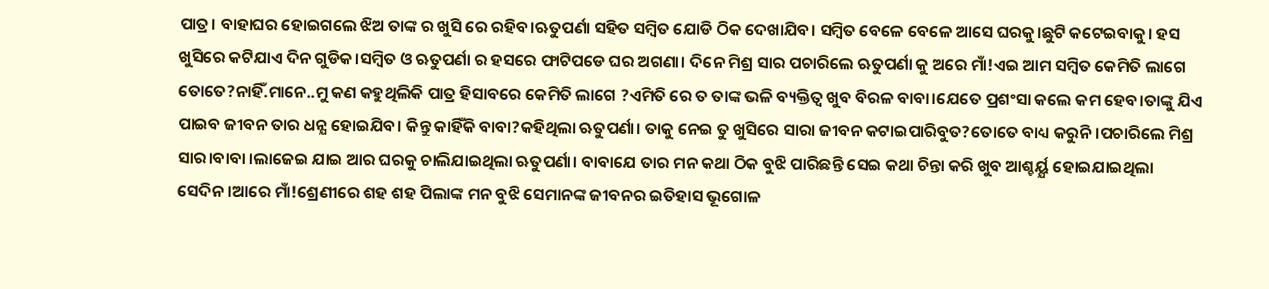ପାତ୍ର। ବାହାଘର ହୋଇଗଲେ ଝିଅ ତାଙ୍କ ର ଖୁସି ରେ ରହିବ।ଋତୁପର୍ଣା ସହିତ ସମ୍ବିତ ଯୋଡି ଠିକ ଦେଖାଯିବ। ସମ୍ବିତ ବେଳେ ବେଳେ ଆସେ ଘରକୁ।ଛୁଟି କଟେଇବାକୁ। ହସ ଖୁସିରେ କଟିଯାଏ ଦିନ ଗୁଡିକ।ସମ୍ବିତ ଓ ଋତୁପର୍ଣା ର ହସରେ ଫାଟିପଡେ ଘର ଅଗଣା। ଦିନେ ମିଶ୍ର ସାର ପଚାରିଲେ ଋତୁପର୍ଣା କୁ ଅରେ ମାଁ!ଏଇ ଆମ ସମ୍ବିତ କେମିତି ଲାଗେ ତୋତେ?ନାହିଁ.ମାନେ..ମୁ କଣ କହୁଥିଲିକି ପାତ୍ର ହିସାବରେ କେମିତି ଲାଗେ ?ଏମିତି ରେ ତ ତାଙ୍କ ଭଳି ବ୍ୟକ୍ତିତ୍ବ ଖୁବ ବିରଳ ବାବା।ଯେତେ ପ୍ରଶଂସା କଲେ କମ ହେବ।ତାଙ୍କୁ ଯିଏ ପାଇବ ଜୀବନ ତାର ଧନ୍ଯ ହୋଇଯିବ। କିନ୍ତୁ କାହିଁକି ବାବା?କହିଥିଲା ଋତୁପର୍ଣା। ତାକୁ ନେଇ ତୁ ଖୁସିରେ ସାରା ଜୀବନ କଟାଇପାରିବୁତ?ତୋତେ ବାଧ୍ୟ କରୁନି।ପଚାରିଲେ ମିଶ୍ର ସାର।ବାବା ।ଲାଜେଇ ଯାଇ ଆର ଘରକୁ ଚାଲିଯାଇଥିଲା ଋତୁପର୍ଣା। ବାବାଯେ ତାର ମନ କଥା ଠିକ ବୁଝି ପାରିଛନ୍ତି ସେଇ କଥା ଚିନ୍ତା କରି ଖୁବ ଆଶ୍ଚର୍ୟ୍ଯ ହୋଇଯାଇଥିଲା ସେଦିନ।ଆରେ ମାଁ!ଶ୍ରେଣୀରେ ଶହ ଶହ ପିଲାଙ୍କ ମନ ବୁଝି ସେମାନଙ୍କ ଜୀବନର ଇତିହାସ ଭୂଗୋଳ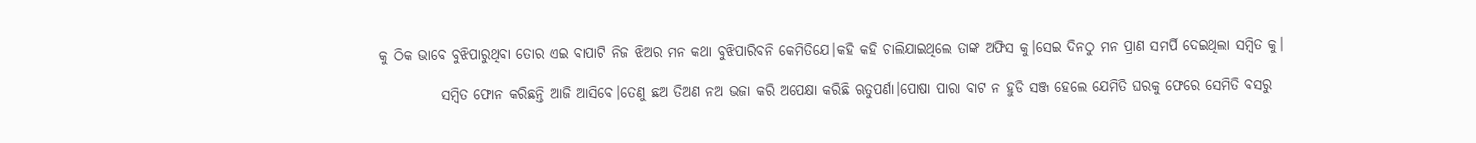କୁ ଠିକ ଭାବେ ବୁଝିପାରୁଥିବା ତୋର ଏଇ ବାପାଟି ନିଜ ଝିଅର ମନ କଥା ବୁଝିପାରିବନି କେମିତିଯେ।କହି କହି ଚାଲିଯାଇଥିଲେ ତାଙ୍କ ଅଫିସ କୁ।ସେଇ ଦିନଠୁ ମନ ପ୍ରାଣ ସମର୍ପି ଦେଇଥିଲା ସମ୍ବିତ କୁ।

           ସମ୍ବିତ ଫୋନ କରିଛନ୍ତି ଆଜି ଆସିବେ।ତେଣୁ ଛଅ ତିଅଣ ନଅ ଭଜା କରି ଅପେକ୍ଷା କରିଛି ଋତୁପର୍ଣା।ପୋଷା ପାରା ବାଟ ନ ହୁଡି ସଞ୍ଜ ହେଲେ ଯେମିତି ଘରକୁ ଫେରେ ସେମିତି ବସରୁ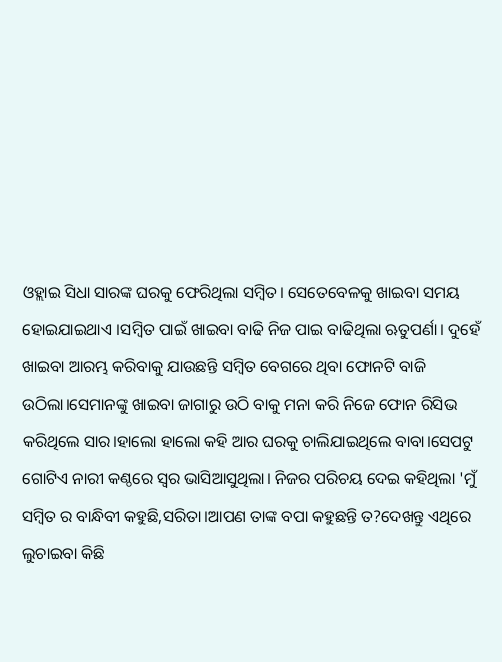ଓହ୍ଲାଇ ସିଧା ସାରଙ୍କ ଘରକୁ ଫେରିଥିଲା ସମ୍ବିତ। ସେତେବେଳକୁ ଖାଇବା ସମୟ ହୋଇଯାଇଥାଏ ।ସମ୍ବିତ ପାଇଁ ଖାଇବା ବାଢି ନିଜ ପାଇ ବାଢିଥିଲା ଋତୁପର୍ଣା। ଦୁହେଁ ଖାଇବା ଆରମ୍ଭ କରିବାକୁ ଯାଉଛନ୍ତି ସମ୍ବିତ ବେଗରେ ଥିବା ଫୋନଟି ବାଜି ଉଠିଲା।ସେମାନଙ୍କୁ ଖାଇବା ଜାଗାରୁ ଉଠି ବାକୁ ମନା କରି ନିଜେ ଫୋନ ରିସିଭ କରିଥିଲେ ସାର।ହାଲୋ ହାଲୋ କହି ଆର ଘରକୁ ଚାଲିଯାଇଥିଲେ ବାବା।ସେପଟୁ ଗୋଟିଏ ନାରୀ କଣ୍ଠରେ ସ୍ବର ଭାସିଆସୁଥିଲା। ନିଜର ପରିଚୟ ଦେଇ କହିଥିଲା 'ମୁଁ ସମ୍ବିତ ର ବାନ୍ଧିବୀ କହୁଛି,ସରିତା।ଆପଣ ତାଙ୍କ ବପା କହୁଛନ୍ତି ତ?ଦେଖନ୍ତୁ ଏଥିରେ ଲୁଚାଇବା କିଛି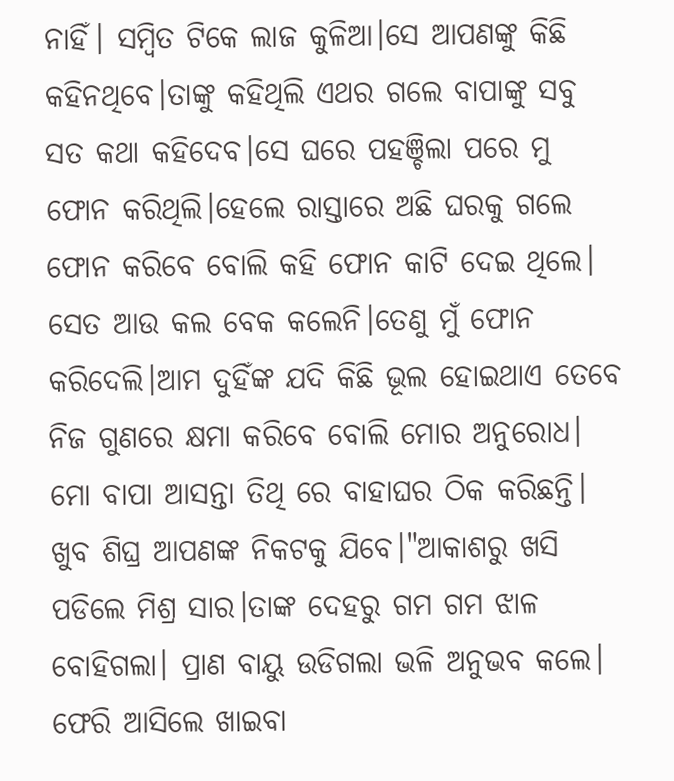ନାହିଁ। ସମ୍ବିତ ଟିକେ ଲାଜ କୁଳିଆ।ସେ ଆପଣଙ୍କୁ କିଛି କହିନଥିବେ।ତାଙ୍କୁ କହିଥିଲି ଏଥର ଗଲେ ବାପାଙ୍କୁ ସବୁ ସତ କଥା କହିଦେବ।ସେ ଘରେ ପହଞ୍ଚିଲା ପରେ ମୁ ଫୋନ କରିଥିଲି।ହେଲେ ରାସ୍ତାରେ ଅଛି ଘରକୁ ଗଲେ ଫୋନ କରିବେ ବୋଲି କହି ଫୋନ କାଟି ଦେଇ ଥିଲେ। ସେତ ଆଉ କଲ ବେକ କଲେନି।ତେଣୁ ମୁଁ ଫୋନ କରିଦେଲି।ଆମ ଦୁହିଁଙ୍କ ଯଦି କିଛି ଭୂଲ ହୋଇଥାଏ ତେବେ ନିଜ ଗୁଣରେ କ୍ଷମା କରିବେ ବୋଲି ମୋର ଅନୁରୋଧ। ମୋ ବାପା ଆସନ୍ତା ତିଥି ରେ ବାହାଘର ଠିକ କରିଛନ୍ତି। ଖୁବ ଶିଘ୍ର ଆପଣଙ୍କ ନିକଟକୁ ଯିବେ।"ଆକାଶରୁ ଖସି ପଡିଲେ ମିଶ୍ର ସାର।ତାଙ୍କ ଦେହରୁ ଗମ ଗମ ଝାଳ ବୋହିଗଲା। ପ୍ରାଣ ବାୟୁ ଉଡିଗଲା ଭଳି ଅନୁଭବ କଲେ। ଫେରି ଆସିଲେ ଖାଇବା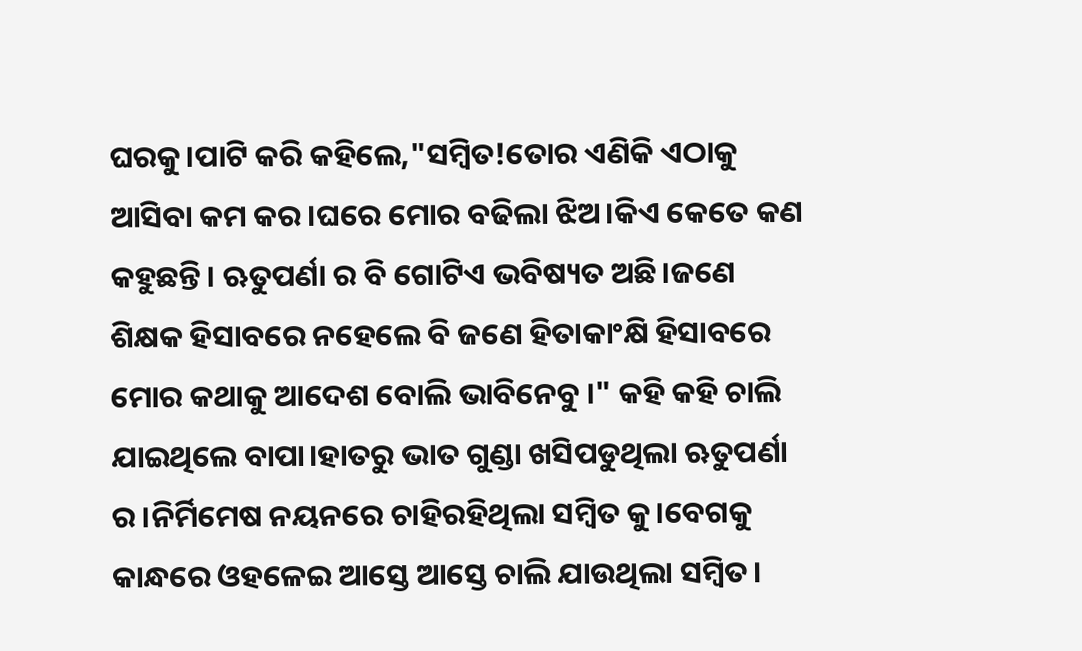ଘରକୁ।ପାଟି କରି କହିଲେ,"ସମ୍ବିତ!ତୋର ଏଣିକି ଏଠାକୁ ଆସିବା କମ କର।ଘରେ ମୋର ବଢିଲା ଝିଅ।କିଏ କେତେ କଣ କହୁଛନ୍ତି। ଋତୁପର୍ଣା ର ବି ଗୋଟିଏ ଭବିଷ୍ୟତ ଅଛି।ଜଣେ ଶିକ୍ଷକ ହିସାବରେ ନହେଲେ ବି ଜଣେ ହିତାକାଂକ୍ଷି ହିସାବରେ ମୋର କଥାକୁ ଆଦେଶ ବୋଲି ଭାବିନେବୁ ।" କହି କହି ଚାଲି ଯାଇଥିଲେ ବାପା।ହାତରୁ ଭାତ ଗୁଣ୍ଡା ଖସିପଡୁଥିଲା ଋତୁପର୍ଣା ର।ନିର୍ମିମେଷ ନୟନରେ ଚାହିରହିଥିଲା ସମ୍ବିତ କୁ।ବେଗକୁ କାନ୍ଧରେ ଓହଳେଇ ଆସ୍ତେ ଆସ୍ତେ ଚାଲି ଯାଉଥିଲା ସମ୍ବିତ।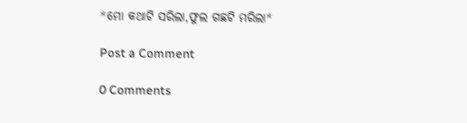*ମୋ କଥାଟି ସରିଲା,ଫୁଲ ଗଛଟି ମରିଲା*

Post a Comment

0 Comments